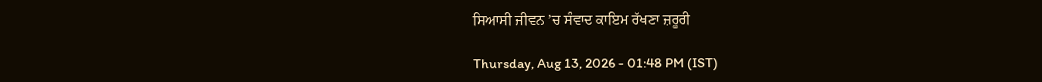ਸਿਆਸੀ ਜੀਵਨ ’ਚ ਸੰਵਾਦ ਕਾਇਮ ਰੱਖਣਾ ਜ਼ਰੂਰੀ

Thursday, Aug 13, 2026 - 01:48 PM (IST)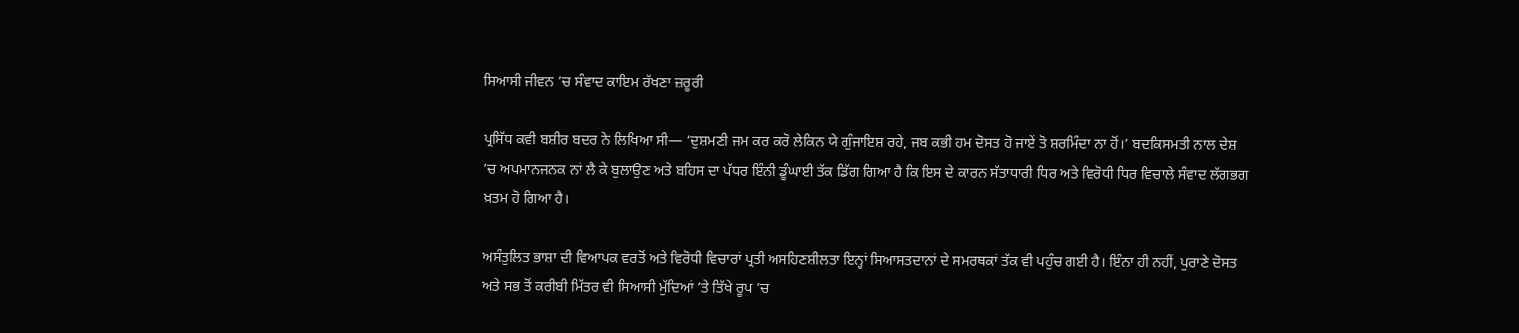ਸਿਆਸੀ ਜੀਵਨ ’ਚ ਸੰਵਾਦ ਕਾਇਮ ਰੱਖਣਾ ਜ਼ਰੂਰੀ

ਪ੍ਰਸਿੱਧ ਕਵੀ ਬਸ਼ੀਰ ਬਦਰ ਨੇ ਲਿਖਿਆ ਸੀ— ‘ਦੁਸ਼ਮਣੀ ਜਮ ਕਰ ਕਰੋ ਲੇਕਿਨ ਯੇ ਗੁੰਜਾਇਸ਼ ਰਹੇ, ਜਬ ਕਭੀ ਹਮ ਦੋਸਤ ਹੋ ਜਾਏਂ ਤੋ ਸ਼ਰਮਿੰਦਾ ਨਾ ਹੋਂ।’ ਬਦਕਿਸਮਤੀ ਨਾਲ ਦੇਸ਼ ’ਚ ਅਪਮਾਨਜਨਕ ਨਾਂ ਲੈ ਕੇ ਬੁਲਾਉਣ ਅਤੇ ਬਹਿਸ ਦਾ ਪੱਧਰ ਇੰਨੀ ਡੂੰਘਾਈ ਤੱਕ ਡਿੱਗ ਗਿਆ ਹੈ ਕਿ ਇਸ ਦੇ ਕਾਰਨ ਸੱਤਾਧਾਰੀ ਧਿਰ ਅਤੇ ਵਿਰੋਧੀ ਧਿਰ ਵਿਚਾਲੇ ਸੰਵਾਦ ਲੱਗਭਗ ਖ਼ਤਮ ਹੋ ਗਿਆ ਹੈ।

ਅਸੰਤੁਲਿਤ ਭਾਸ਼ਾ ਦੀ ਵਿਆਪਕ ਵਰਤੋਂ ਅਤੇ ਵਿਰੋਧੀ ਵਿਚਾਰਾਂ ਪ੍ਰਤੀ ਅਸਹਿਣਸ਼ੀਲਤਾ ਇਨ੍ਹਾਂ ਸਿਆਸਤਦਾਨਾਂ ਦੇ ਸਮਰਥਕਾਂ ਤੱਕ ਵੀ ਪਹੁੰਚ ਗਈ ਹੈ। ਇੰਨਾ ਹੀ ਨਹੀਂ, ਪੁਰਾਣੇ ਦੋਸਤ ਅਤੇ ਸਭ ਤੋਂ ਕਰੀਬੀ ਮਿੱਤਰ ਵੀ ਸਿਆਸੀ ਮੁੱਦਿਆਂ ’ਤੇ ਤਿੱਖੇ ਰੂਪ ’ਚ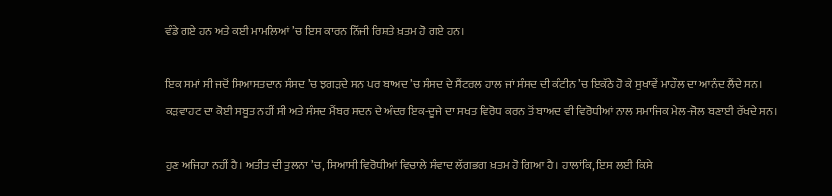ਵੰਡੇ ਗਏ ਹਨ ਅਤੇ ਕਈ ਮਾਮਲਿਆਂ ’ਚ ਇਸ ਕਾਰਨ ਨਿੱਜੀ ਰਿਸ਼ਤੇ ਖ਼ਤਮ ਹੋ ਗਏ ਹਨ।

ਇਕ ਸਮਾਂ ਸੀ ਜਦੋਂ ਸਿਆਸਤਦਾਨ ਸੰਸਦ ’ਚ ਝਗੜਦੇ ਸਨ ਪਰ ਬਾਅਦ ’ਚ ਸੰਸਦ ਦੇ ਸੈਂਟਰਲ ਹਾਲ ਜਾਂ ਸੰਸਦ ਦੀ ਕੰਟੀਨ ’ਚ ਇਕੱਠੇ ਹੋ ਕੇ ਸੁਖਾਵੇਂ ਮਾਹੌਲ ਦਾ ਆਨੰਦ ਲੈਂਦੇ ਸਨ। ਕੜਵਾਹਟ ਦਾ ਕੋਈ ਸਬੂਤ ਨਹੀਂ ਸੀ ਅਤੇ ਸੰਸਦ ਮੈਂਬਰ ਸਦਨ ਦੇ ਅੰਦਰ ਇਕ-ਦੂਜੇ ਦਾ ਸਖਤ ਵਿਰੋਧ ਕਰਨ ਤੋਂ ਬਾਅਦ ਵੀ ਵਿਰੋਧੀਆਂ ਨਾਲ ਸਮਾਜਿਕ ਮੇਲ-ਜੋਲ ਬਣਾਈ ਰੱਖਦੇ ਸਨ।

ਹੁਣ ਅਜਿਹਾ ਨਹੀਂ ਹੈ। ਅਤੀਤ ਦੀ ਤੁਲਨਾ ’ਚ, ਸਿਆਸੀ ਵਿਰੋਧੀਆਂ ਵਿਚਾਲੇ ਸੰਵਾਦ ਲੱਗਭਗ ਖ਼ਤਮ ਹੋ ਗਿਆ ਹੈ। ਹਾਲਾਂਕਿ, ਇਸ ਲਈ ਕਿਸੇ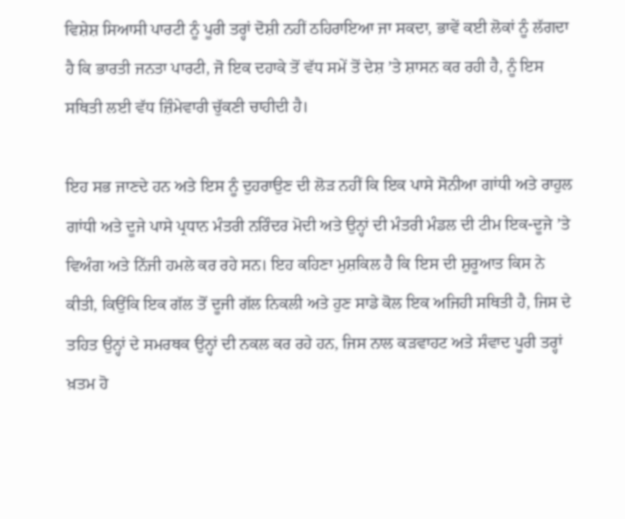ਵਿਸ਼ੇਸ਼ ਸਿਆਸੀ ਪਾਰਟੀ ਨੂੰ ਪੂਰੀ ਤਰ੍ਹਾਂ ਦੋਸ਼ੀ ਨਹੀਂ ਠਹਿਰਾਇਆ ਜਾ ਸਕਦਾ, ਭਾਵੇਂ ਕਈ ਲੋਕਾਂ ਨੂੰ ਲੱਗਦਾ ਹੈ ਕਿ ਭਾਰਤੀ ਜਨਤਾ ਪਾਰਟੀ, ਜੋ ਇਕ ਦਹਾਕੇ ਤੋਂ ਵੱਧ ਸਮੇਂ ਤੋਂ ਦੇਸ਼ ’ਤੇ ਸ਼ਾਸਨ ਕਰ ਰਹੀ ਹੈ, ਨੂੰ ਇਸ ਸਥਿਤੀ ਲਈ ਵੱਧ ਜ਼ਿੰਮੇਵਾਰੀ ਚੁੱਕਣੀ ਚਾਹੀਦੀ ਹੈ।

ਇਹ ਸਭ ਜਾਣਦੇ ਹਨ ਅਤੇ ਇਸ ਨੂੰ ਦੁਹਰਾਉਣ ਦੀ ਲੋੜ ਨਹੀਂ ਕਿ ਇਕ ਪਾਸੇ ਸੋਨੀਆ ਗਾਂਧੀ ਅਤੇ ਰਾਹੁਲ ਗਾਂਧੀ ਅਤੇ ਦੂਜੇ ਪਾਸੇ ਪ੍ਰਧਾਨ ਮੰਤਰੀ ਨਰਿੰਦਰ ਮੋਦੀ ਅਤੇ ਉਨ੍ਹਾਂ ਦੀ ਮੰਤਰੀ ਮੰਡਲ ਦੀ ਟੀਮ ਇਕ-ਦੂਜੇ ’ਤੇ ਵਿਅੰਗ ਅਤੇ ਨਿੱਜੀ ਹਮਲੇ ਕਰ ਰਹੇ ਸਨ। ਇਹ ਕਹਿਣਾ ਮੁਸ਼ਕਿਲ ਹੈ ਕਿ ਇਸ ਦੀ ਸ਼ੁਰੂਆਤ ਕਿਸ ਨੇ ਕੀਤੀ, ਕਿਉਂਕਿ ਇਕ ਗੱਲ ਤੋਂ ਦੂਜੀ ਗੱਲ ਨਿਕਲੀ ਅਤੇ ਹੁਣ ਸਾਡੇ ਕੋਲ ਇਕ ਅਜਿਹੀ ਸਥਿਤੀ ਹੈ, ਜਿਸ ਦੇ ਤਹਿਤ ਉਨ੍ਹਾਂ ਦੇ ਸਮਰਥਕ ਉਨ੍ਹਾਂ ਦੀ ਨਕਲ ਕਰ ਰਹੇ ਹਨ, ਜਿਸ ਨਾਲ ਕੜਵਾਹਟ ਅਤੇ ਸੰਵਾਦ ਪੂਰੀ ਤਰ੍ਹਾਂ ਖ਼ਤਮ ਹੋ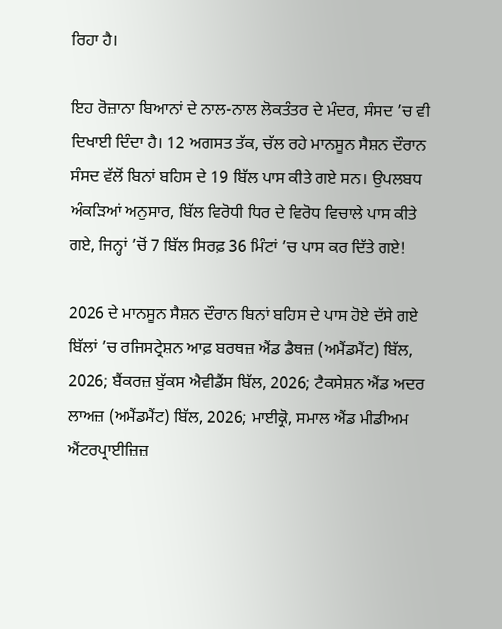ਰਿਹਾ ਹੈ।

ਇਹ ਰੋਜ਼ਾਨਾ ਬਿਆਨਾਂ ਦੇ ਨਾਲ-ਨਾਲ ਲੋਕਤੰਤਰ ਦੇ ਮੰਦਰ, ਸੰਸਦ ’ਚ ਵੀ ਦਿਖਾਈ ਦਿੰਦਾ ਹੈ। 12 ਅਗਸਤ ਤੱਕ, ਚੱਲ ਰਹੇ ਮਾਨਸੂਨ ਸੈਸ਼ਨ ਦੌਰਾਨ ਸੰਸਦ ਵੱਲੋਂ ਬਿਨਾਂ ਬਹਿਸ ਦੇ 19 ਬਿੱਲ ਪਾਸ ਕੀਤੇ ਗਏ ਸਨ। ਉਪਲਬਧ ਅੰਕੜਿਆਂ ਅਨੁਸਾਰ, ਬਿੱਲ ਵਿਰੋਧੀ ਧਿਰ ਦੇ ਵਿਰੋਧ ਵਿਚਾਲੇ ਪਾਸ ਕੀਤੇ ਗਏ, ਜਿਨ੍ਹਾਂ ’ਚੋਂ 7 ਬਿੱਲ ਸਿਰਫ਼ 36 ਮਿੰਟਾਂ ’ਚ ਪਾਸ ਕਰ ਦਿੱਤੇ ਗਏ!

2026 ਦੇ ਮਾਨਸੂਨ ਸੈਸ਼ਨ ਦੌਰਾਨ ਬਿਨਾਂ ਬਹਿਸ ਦੇ ਪਾਸ ਹੋਏ ਦੱਸੇ ਗਏ ਬਿੱਲਾਂ ’ਚ ਰਜਿਸਟ੍ਰੇਸ਼ਨ ਆਫ਼ ਬਰਥਜ਼ ਐਂਡ ਡੈਥਜ਼ (ਅਮੈਂਡਮੈਂਟ) ਬਿੱਲ, 2026; ਬੈਂਕਰਜ਼ ਬੁੱਕਸ ਐਵੀਡੈਂਸ ਬਿੱਲ, 2026; ਟੈਕਸੇਸ਼ਨ ਐਂਡ ਅਦਰ ਲਾਅਜ਼ (ਅਮੈਂਡਮੈਂਟ) ਬਿੱਲ, 2026; ਮਾਈਕ੍ਰੋ, ਸਮਾਲ ਐਂਡ ਮੀਡੀਅਮ ਐਂਟਰਪ੍ਰਾਈਜ਼ਿਜ਼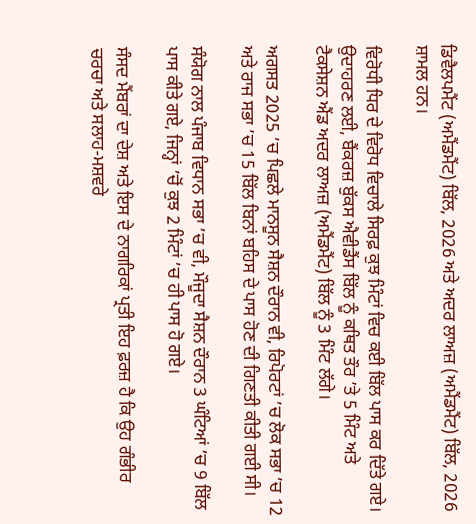ਡਿਵੈਲਪਮੈਂਟ (ਅਮੈਂਡਮੈਂਟ) ਬਿੱਲ, 2026 ਅਤੇ ਅਦਰ ਲਾਅਜ਼ (ਅਮੈਂਡਮੈਂਟ) ਬਿੱਲ, 2026 ਸ਼ਾਮਲ ਹਨ।

ਵਿਰੋਧੀ ਧਿਰ ਦੇ ਵਿਰੋਧ ਵਿਚਾਲੇ ਸਿਰਫ਼ ਕੁਝ ਮਿੰਟਾਂ ਵਿਚ ਕਈ ਬਿੱਲ ਪਾਸ ਕਰ ਦਿੱਤੇ ਗਏ। ਉਦਾਹਰਣ ਲਈ, ਬੈਂਕਰਜ਼ ਬੁੱਕਸ ਐਵੀਡੈਂਸ ਬਿੱਲ ਨੂੰ ਕਥਿਤ ਤੌਰ ’ਤੇ 5 ਮਿੰਟ ਅਤੇ ਟੈਕਸੇਸ਼ਨ ਐਂਡ ਅਦਰ ਲਾਅਜ਼ (ਅਮੈਂਡਮੈਂਟ) ਬਿੱਲ ਨੂੰ 3 ਮਿੰਟ ਲੱਗੇ।

ਅਗਸਤ 2025 ’ਚ ਪਿਛਲੇ ਮਾਨਸੂਨ ਸੈਸ਼ਨ ਦੌਰਾਨ ਵੀ, ਰਿਪੋਰਟਾਂ ’ਚ ਲੋਕ ਸਭਾ ’ਚ 12 ਅਤੇ ਰਾਜ ਸਭਾ ’ਚ 15 ਬਿੱਲ ਬਿਨਾਂ ਬਹਿਸ ਦੇ ਪਾਸ ਹੋਣ ਦੀ ਗਿਣਤੀ ਕੀਤੀ ਗਈ ਸੀ।

ਸੰਯੋਗ ਨਾਲ ਪੰਜਾਬ ਵਿਧਾਨ ਸਭਾ ’ਚ ਵੀ, ਮੌਜੂਦਾ ਸੈਸ਼ਨ ਦੌਰਾਨ 3 ਘੰਟਿਆਂ ’ਚ 9 ਬਿੱਲ ਪਾਸ ਕੀਤੇ ਗਏ, ਜਿਨ੍ਹਾਂ ’ਚੋਂ ਕੁਝ 2 ਮਿੰਟਾਂ ’ਚ ਹੀ ਪਾਸ ਹੋ ਗਏ।

ਸੰਸਦ ਮੈਂਬਰਾਂ ਦਾ ਦੇਸ਼ ਅਤੇ ਇਸ ਦੇ ਨਾਗਰਿਕਾਂ ਪ੍ਰਤੀ ਇਹ ਫ਼ਰਜ਼ ਹੈ ਕਿ ਉਹ ਗੰਭੀਰ ਚਰਚਾ ਅਤੇ ਸਲਾਹ-ਮਸ਼ਵਰੇ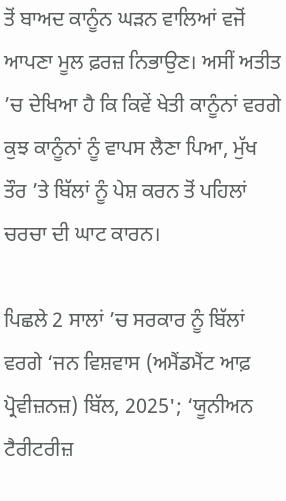ਤੋਂ ਬਾਅਦ ਕਾਨੂੰਨ ਘੜਨ ਵਾਲਿਆਂ ਵਜੋਂ ਆਪਣਾ ਮੂਲ ਫ਼ਰਜ਼ ਨਿਭਾਉਣ। ਅਸੀਂ ਅਤੀਤ ’ਚ ਦੇਖਿਆ ਹੈ ਕਿ ਕਿਵੇਂ ਖੇਤੀ ਕਾਨੂੰਨਾਂ ਵਰਗੇ ਕੁਝ ਕਾਨੂੰਨਾਂ ਨੂੰ ਵਾਪਸ ਲੈਣਾ ਪਿਆ, ਮੁੱਖ ਤੌਰ ’ਤੇ ਬਿੱਲਾਂ ਨੂੰ ਪੇਸ਼ ਕਰਨ ਤੋਂ ਪਹਿਲਾਂ ਚਰਚਾ ਦੀ ਘਾਟ ਕਾਰਨ।

ਪਿਛਲੇ 2 ਸਾਲਾਂ ’ਚ ਸਰਕਾਰ ਨੂੰ ਬਿੱਲਾਂ ਵਰਗੇ ‘ਜਨ ਵਿਸ਼ਵਾਸ (ਅਮੈਂਡਮੈਂਟ ਆਫ਼ ਪ੍ਰੋਵੀਜ਼ਨਜ਼) ਬਿੱਲ, 2025'; ‘ਯੂਨੀਅਨ ਟੈਰੀਟਰੀਜ਼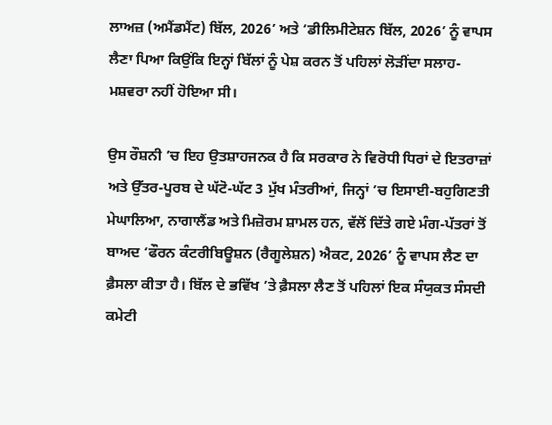ਲਾਅਜ਼ (ਅਮੈਂਡਮੈਂਟ) ਬਿੱਲ, 2026’ ਅਤੇ ‘ਡੀਲਿਮੀਟੇਸ਼ਨ ਬਿੱਲ, 2026’ ਨੂੰ ਵਾਪਸ ਲੈਣਾ ਪਿਆ ਕਿਉਂਕਿ ਇਨ੍ਹਾਂ ਬਿੱਲਾਂ ਨੂੰ ਪੇਸ਼ ਕਰਨ ਤੋਂ ਪਹਿਲਾਂ ਲੋੜੀਂਦਾ ਸਲਾਹ-ਮਸ਼ਵਰਾ ਨਹੀਂ ਹੋਇਆ ਸੀ।

ਉਸ ਰੌਸ਼ਨੀ ’ਚ ਇਹ ਉਤਸ਼ਾਹਜਨਕ ਹੈ ਕਿ ਸਰਕਾਰ ਨੇ ਵਿਰੋਧੀ ਧਿਰਾਂ ਦੇ ਇਤਰਾਜ਼ਾਂ ਅਤੇ ਉੱਤਰ-ਪੂਰਬ ਦੇ ਘੱਟੋ-ਘੱਟ 3 ਮੁੱਖ ਮੰਤਰੀਆਂ, ਜਿਨ੍ਹਾਂ ’ਚ ਇਸਾਈ-ਬਹੁਗਿਣਤੀ ਮੇਘਾਲਿਆ, ਨਾਗਾਲੈਂਡ ਅਤੇ ਮਿਜ਼ੋਰਮ ਸ਼ਾਮਲ ਹਨ, ਵੱਲੋਂ ਦਿੱਤੇ ਗਏ ਮੰਗ-ਪੱਤਰਾਂ ਤੋਂ ਬਾਅਦ ‘ਫੌਰਨ ਕੰਟਰੀਬਿਊਸ਼ਨ (ਰੈਗੂਲੇਸ਼ਨ) ਐਕਟ, 2026’ ਨੂੰ ਵਾਪਸ ਲੈਣ ਦਾ ਫ਼ੈਸਲਾ ਕੀਤਾ ਹੈ। ਬਿੱਲ ਦੇ ਭਵਿੱਖ ’ਤੇ ਫ਼ੈਸਲਾ ਲੈਣ ਤੋਂ ਪਹਿਲਾਂ ਇਕ ਸੰਯੁਕਤ ਸੰਸਦੀ ਕਮੇਟੀ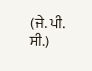(ਜੇ. ਪੀ. ਸੀ.)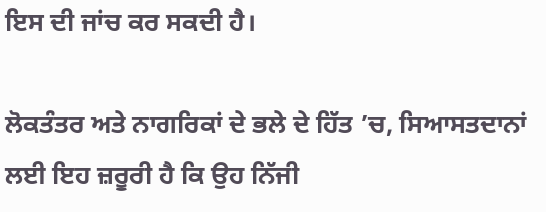ਇਸ ਦੀ ਜਾਂਚ ਕਰ ਸਕਦੀ ਹੈ।

ਲੋਕਤੰਤਰ ਅਤੇ ਨਾਗਰਿਕਾਂ ਦੇ ਭਲੇ ਦੇ ਹਿੱਤ ’ਚ, ਸਿਆਸਤਦਾਨਾਂ ਲਈ ਇਹ ਜ਼ਰੂਰੀ ਹੈ ਕਿ ਉਹ ਨਿੱਜੀ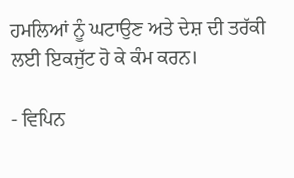ਹਮਲਿਆਂ ਨੂੰ ਘਟਾਉਣ ਅਤੇ ਦੇਸ਼ ਦੀ ਤਰੱਕੀ ਲਈ ਇਕਜੁੱਟ ਹੋ ਕੇ ਕੰਮ ਕਰਨ।

- ਵਿਪਿਨ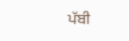ਪੱਬੀ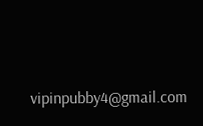vipinpubby4@gmail.com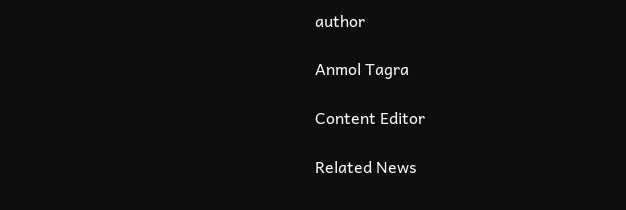author

Anmol Tagra

Content Editor

Related News